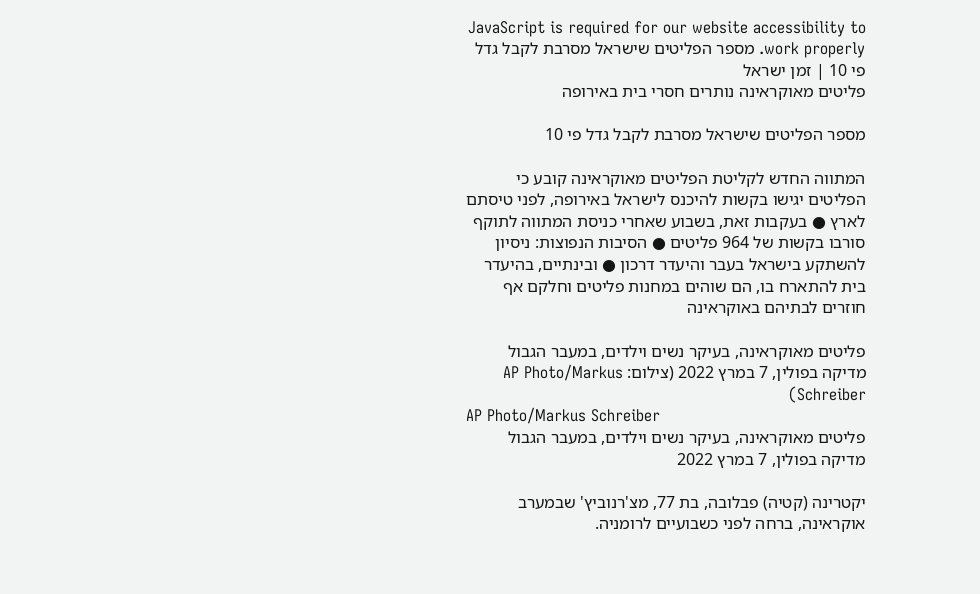JavaScript is required for our website accessibility to work properly. מספר הפליטים שישראל מסרבת לקבל גדל פי 10 | זמן ישראל
פליטים מאוקראינה נותרים חסרי בית באירופה

מספר הפליטים שישראל מסרבת לקבל גדל פי 10

המתווה החדש לקליטת הפליטים מאוקראינה קובע כי הפליטים יגישו בקשות להיכנס לישראל באירופה, לפני טיסתם לארץ ● בעקבות זאת, בשבוע שאחרי כניסת המתווה לתוקף סורבו בקשות של 964 פליטים ● הסיבות הנפוצות: ניסיון להשתקע בישראל בעבר והיעדר דרכון ● ובינתיים, בהיעדר בית להתארח בו, הם שוהים במחנות פליטים וחלקם אף חוזרים לבתיהם באוקראינה

פליטים מאוקראינה, בעיקר נשים וילדים, במעבר הגבול מדיקה בפולין, 7 במרץ 2022 (צילום: AP Photo/Markus Schreiber)
AP Photo/Markus Schreiber
פליטים מאוקראינה, בעיקר נשים וילדים, במעבר הגבול מדיקה בפולין, 7 במרץ 2022

יקטרינה (קטיה) פבלובה, בת 77, מצ'רנוביץ' שבמערב אוקראינה, ברחה לפני כשבועיים לרומניה.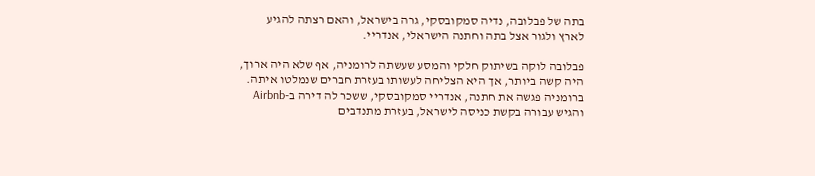בתה של פבלובה, נדיה סמקובסקי, גרה בישראל, והאם רצתה להגיע לארץ ולגור אצל בתה וחתנה הישראלי, אנדריי.

פבלובה לוקה בשיתוק חלקי והמסע שעשתה לרומניה, אף שלא היה ארוך, היה קשה ביותר, אך היא הצליחה לעשותו בעזרת חברים שנמלטו איתה. ברומניה פגשה את חתנה, אנדריי סמקובסקי, ששכר לה דירה ב-Airbnb והגיש עבורה בקשת כניסה לישראל, בעזרת מתנדבים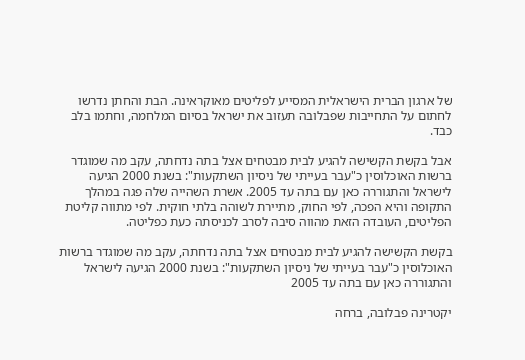של ארגון הברית הישראלית המסייע לפליטים מאוקראינה. הבת והחתן נדרשו לחתום על התחייבות שפבלובה תעזוב את ישראל בסיום המלחמה, וחתמו בלב כבד.

אבל בקשת הקשישה להגיע לבית מבטחים אצל בתה נדחתה, עקב מה שמוגדר ברשות האוכלוסין כ"עבר בעייתי של ניסיון השתקעות": בשנת 2000 הגיעה לישראל והתגוררה כאן עם בתה עד 2005. אשרת השהייה שלה פגה במהלך התקופה והיא הפכה, לפי החוק, מתיירת לשוהה בלתי חוקית. לפי מתווה קליטת הפליטים, העובדה הזאת מהווה סיבה לסרב לכניסתה כעת כפליטה.

בקשת הקשישה להגיע לבית מבטחים אצל בתה נדחתה, עקב מה שמוגדר ברשות האוכלוסין כ"עבר בעייתי של ניסיון השתקעות": בשנת 2000 הגיעה לישראל והתגוררה כאן עם בתה עד 2005

יקטרינה פבלובה, ברחה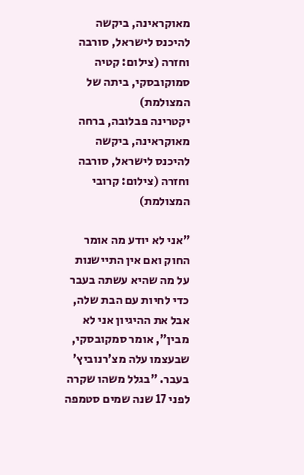מאוקראינה, ביקשה להיכנס לישראל, סורבה וחזרה (צילום: קטיה סמוקובסקי, ביתה של המצולמת)
יקטרינה פבלובה, ברחה מאוקראינה, ביקשה להיכנס לישראל, סורבה וחזרה (צילום: קרובי המצולמת)

"אני לא יודע מה אומר החוק ואם אין התיישנות על מה שהיא עשתה בעבר כדי לחיות עם הבת שלה, אבל את ההיגיון אני לא מבין", אומר סמקובסקי, שבעצמו עלה מצ'רנוביץ' בעבר. "בגלל משהו שקרה לפני 17 שנה שמים סטמפה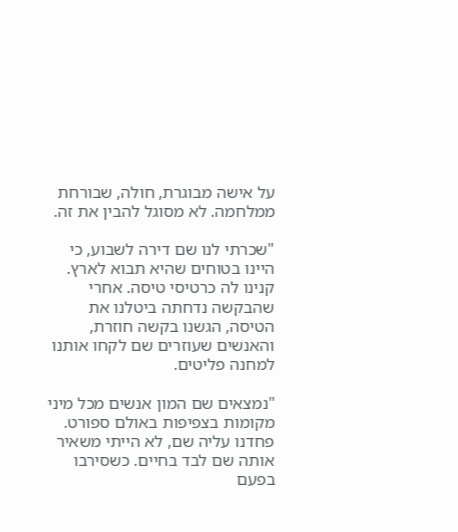על אישה מבוגרת, חולה, שבורחת ממלחמה. לא מסוגל להבין את זה.

"שכרתי לנו שם דירה לשבוע, כי היינו בטוחים שהיא תבוא לארץ. קנינו לה כרטיסי טיסה. אחרי שהבקשה נדחתה ביטלנו את הטיסה, הגשנו בקשה חוזרת, והאנשים שעוזרים שם לקחו אותנו למחנה פליטים.

"נמצאים שם המון אנשים מכל מיני מקומות בצפיפות באולם ספורט. פחדנו עליה שם, לא הייתי משאיר אותה שם לבד בחיים. כשסירבו בפעם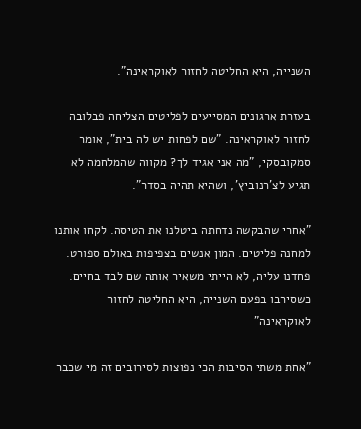השנייה, היא החליטה לחזור לאוקראינה".

בעזרת ארגונים המסייעים לפליטים הצליחה פבלובה לחזור לאוקראינה. "שם לפחות יש לה בית", אומר סמקובסקי, "מה אני אגיד לך? מקווה שהמלחמה לא תגיע לצ'רנוביץ', ושהיא תהיה בסדר".

"אחרי שהבקשה נדחתה ביטלנו את הטיסה. לקחו אותנו למחנה פליטים. המון אנשים בצפיפות באולם ספורט. פחדנו עליה, לא הייתי משאיר אותה שם לבד בחיים. כשסירבו בפעם השנייה, היא החליטה לחזור לאוקראינה"

"אחת משתי הסיבות הכי נפוצות לסירובים זה מי שכבר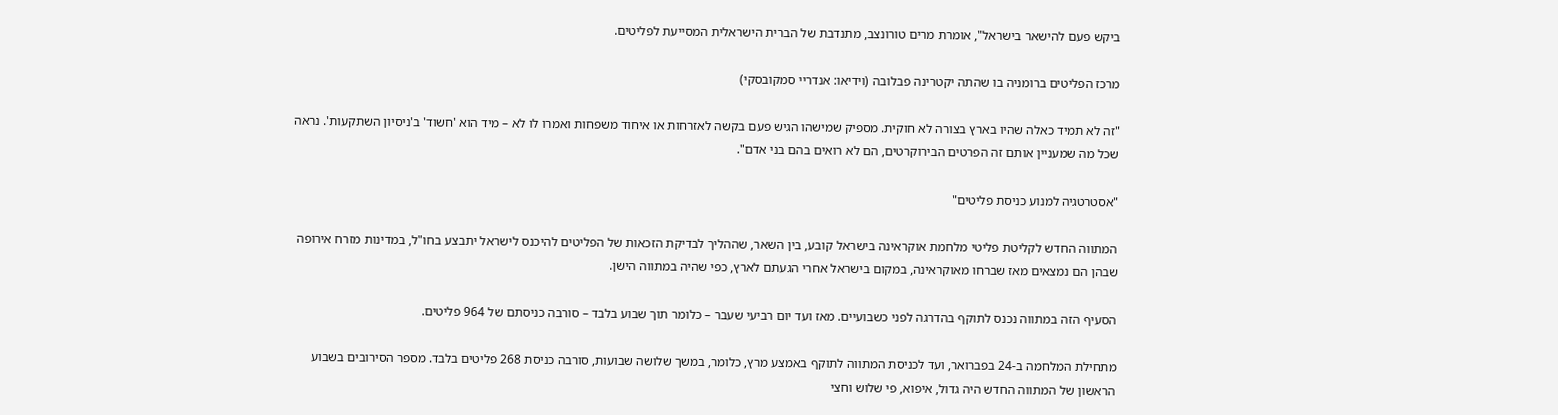ביקש פעם להישאר בישראל", אומרת מרים טורונצב, מתנדבת של הברית הישראלית המסייעת לפליטים.

מרכז הפליטים ברומניה בו שהתה יקטרינה פבלובה (וידיאו: אנדריי סמקובסקי)

"זה לא תמיד כאלה שהיו בארץ בצורה לא חוקית. מספיק שמישהו הגיש פעם בקשה לאזרחות או איחוד משפחות ואמרו לו לא – מיד הוא 'חשוד' ב'ניסיון השתקעות'. נראה שכל מה שמעניין אותם זה הפרטים הבירוקרטים, הם לא רואים בהם בני אדם".

"אסטרטגיה למנוע כניסת פליטים"

המתווה החדש לקליטת פליטי מלחמת אוקראינה בישראל קובע, בין השאר, שההליך לבדיקת הזכאות של הפליטים להיכנס לישראל יתבצע בחו"ל, במדינות מזרח אירופה שבהן הם נמצאים מאז שברחו מאוקראינה, במקום בישראל אחרי הגעתם לארץ, כפי שהיה במתווה הישן.

הסעיף הזה במתווה נכנס לתוקף בהדרגה לפני כשבועיים. מאז ועד יום רביעי שעבר – כלומר תוך שבוע בלבד – סורבה כניסתם של 964 פליטים.

מתחילת המלחמה ב-24 בפברואר, ועד לכניסת המתווה לתוקף באמצע מרץ, כלומר, במשך שלושה שבועות, סורבה כניסת 268 פליטים בלבד. מספר הסירובים בשבוע הראשון של המתווה החדש היה גדול, איפוא, פי שלוש וחצי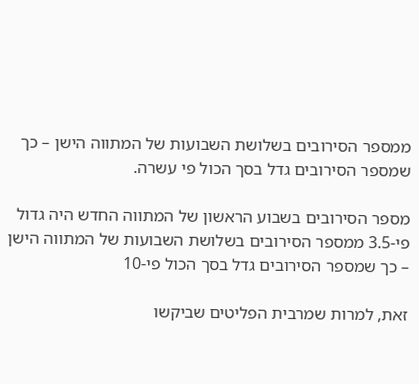ממספר הסירובים בשלושת השבועות של המתווה הישן – כך שמספר הסירובים גדל בסך הכול פי עשרה.

מספר הסירובים בשבוע הראשון של המתווה החדש היה גדול פי-3.5 ממספר הסירובים בשלושת השבועות של המתווה הישן – כך שמספר הסירובים גדל בסך הכול פי-10

זאת, למרות שמרבית הפליטים שביקשו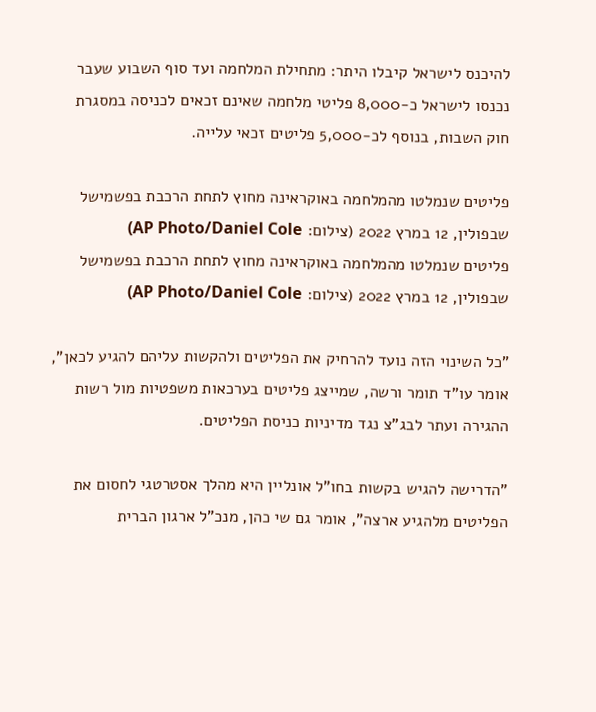להיכנס לישראל קיבלו היתר: מתחילת המלחמה ועד סוף השבוע שעבר נכנסו לישראל כ-8,000 פליטי מלחמה שאינם זכאים לכניסה במסגרת חוק השבות, בנוסף לכ-5,000 פליטים זכאי עלייה.

פליטים שנמלטו מהמלחמה באוקראינה מחוץ לתחת הרכבת בפשמישל שבפולין, 12 במרץ 2022 (צילום: AP Photo/Daniel Cole)
פליטים שנמלטו מהמלחמה באוקראינה מחוץ לתחת הרכבת בפשמישל שבפולין, 12 במרץ 2022 (צילום: AP Photo/Daniel Cole)

"כל השינוי הזה נועד להרחיק את הפליטים ולהקשות עליהם להגיע לכאן", אומר עו"ד תומר ורשה, שמייצג פליטים בערכאות משפטיות מול רשות ההגירה ועתר לבג"צ נגד מדיניות כניסת הפליטים.

"הדרישה להגיש בקשות בחו"ל אונליין היא מהלך אסטרטגי לחסום את הפליטים מלהגיע ארצה", אומר גם שי כהן, מנכ"ל ארגון הברית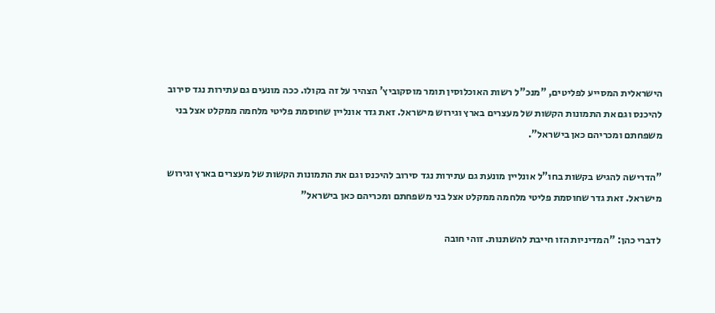הישראלית המסייע לפליטים, "מנכ"ל רשות האוכלוסין תומר מוסקוביץ' הצהיר על זה בקולו. ככה מונעים גם עתירות נגד סירוב להיכנס וגם את התמונות הקשות של מעצרים בארץ וגירוש מישראל. זאת גדר אונליין שחוסמת פליטי מלחמה ממקלט אצל בני משפחתם ומכריהם כאן בישראל".

"הדרישה להגיש בקשות בחו"ל אונליין מונעת גם עתירות נגד סירוב להיכנס וגם את התמונות הקשות של מעצרים בארץ וגירוש מישראל. זאת גדר שחוסמת פליטי מלחמה ממקלט אצל בני משפחתם ומכריהם כאן בישראל"

לדברי כהן: "המדיניות הזו חייבת להשתנות. זוהי חובה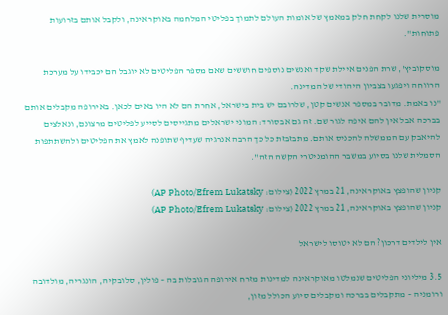מוסרית שלנו לקחת חלק במאמץ של אומות העולם לתמוך בפליטי המלחמה באוקראינה, ולקבל אותם בזרועות פתוחות".

מוסקוביץ', שרת הפנים איילת שקד ואנשים נוספים חוששים שאם מספר הפליטים לא יוגבל הם יכבידו על מערכת הרווחה ויפגעו בצביון היהודי של המדינה.
"נו באמת. מדובר במספר אנשים קטן, שלרובם יש בית בישראל, אחרת הם לא היו באים לכאן. באירופה מקבלים אותם בברכה אבל אין להם איפה לגור שם. זה גם אבסורד: המוני ישראלים מתגייסים לסייע לפליטים מרצונם, ונאלצים להיאבק עם הממשלה להכניס אותם. מתבזבזת כל כך הרבה אנרגיה שעדיף שתופנה לאמץ את הפליטים ולהשתתפות הסמלית שלנו בסיוע במשבר ההומניטרי הקשה הזה".

קניון שהופצץ באוקראינה, 21 במרץ 2022 (צילום: AP Photo/Efrem Lukatsky)
קניון שהופצץ באוקראינה, 21 במרץ 2022 (צילום: AP Photo/Efrem Lukatsky)

אין לילדים דרכון? הם לא יטוסו לישראל

3.5 מיליוני הפליטים שנמלטו מאוקראינה למדינות מזרח אירופה הגובלות בה – פולין, סלובקיה, הונגריה, מולדובה ורומניה – מתקבלים בברכה ומקבלים סיוע הכולל מזון,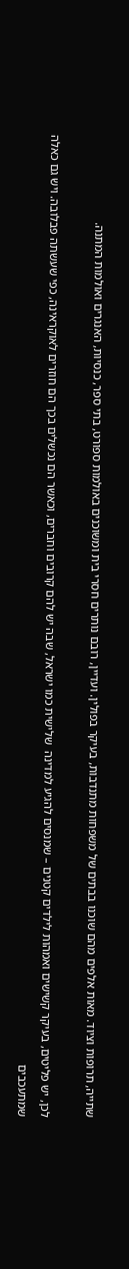שתייה, תרופות וציוד. מאות אלפים מהם שוכנו בבתים של משפחות מתנדבות, בעיקר בפולין. ועדיין, רובם נותרים חסרי בית ומשוכנים באולמות ספורט, בתי ספר, כנסיות, האנגרים ואולמות המתנה.

לכן, יש פליטים, בעיקר קשישים ואמהות לילדים קטנים – שמנסים להגיע למדינה  שלישית כמו ישראל, שבה יש להם קרובים וחברים, וכאשר הם נכשלים בכך הם חוזרים לאוקראינה, כפי שעשתה פבלובה. ויש גם כאלה שמתעכבים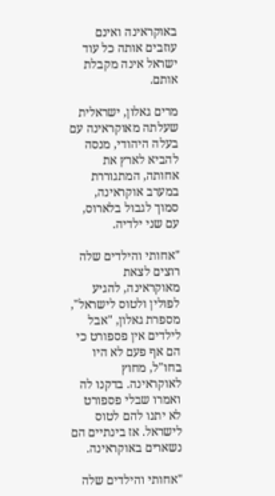באוקראינה ואינם עוזבים אותה כל עוד ישראל אינה מקבלת אותם.

מרים גאלון, ישראלית שעלתה מאוקראינה עם בעלה היהודי, מנסה להביא לארץ את אחותה, המתגוררת במערב אוקראינה, סמוך לגבול בלארוס, עם שני ילדיה.

"אחותי והילדים שלה רוצים לצאת מאוקראינה, להגיע לפולין ולטוס לישראל", מספרת גאלון, "אבל לילדים אין פספורט כי הם אף פעם לא היו בחו"ל, מחוץ לאוקראינה. בדקנו לה ואמרו שבלי פספורט לא יתנו להם לטוס לישראל. אז בינתיים הם נשארים באוקראינה.

"אחותי והילדים שלה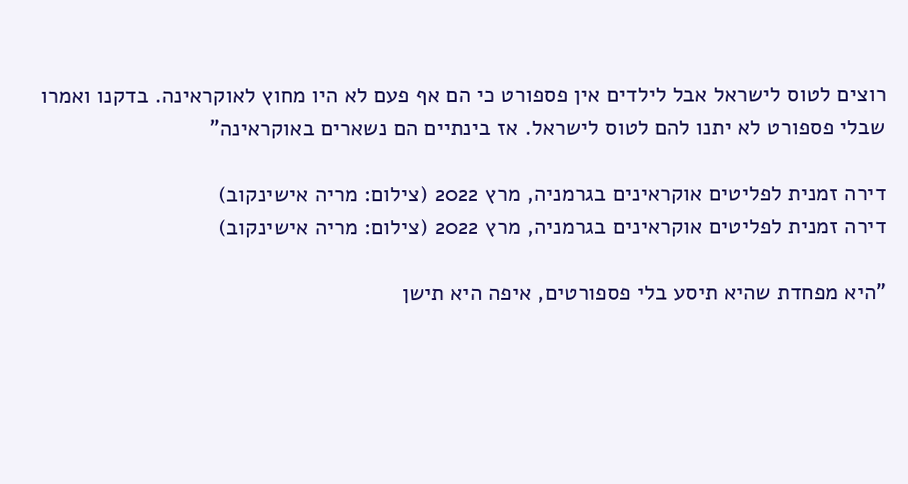רוצים לטוס לישראל אבל לילדים אין פספורט כי הם אף פעם לא היו מחוץ לאוקראינה. בדקנו ואמרו שבלי פספורט לא יתנו להם לטוס לישראל. אז בינתיים הם נשארים באוקראינה"

דירה זמנית לפליטים אוקראינים בגרמניה, מרץ 2022 (צילום: מריה אישינקוב)
דירה זמנית לפליטים אוקראינים בגרמניה, מרץ 2022 (צילום: מריה אישינקוב)

"היא מפחדת שהיא תיסע בלי פספורטים, איפה היא תישן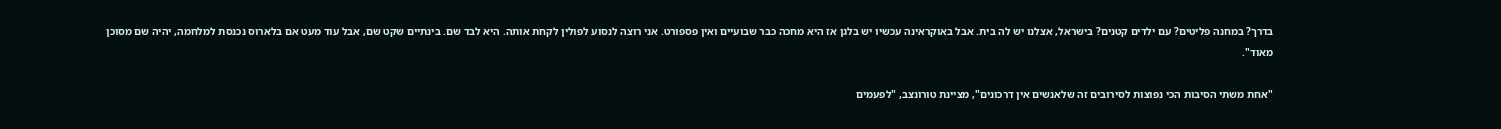בדרך? במחנה פליטים? עם ילדים קטנים? בישראל, אצלנו יש לה בית. אבל באוקראינה עכשיו יש בלגן אז היא מחכה כבר שבועיים ואין פספורט. אני רוצה לנסוע לפולין לקחת אותה. היא לבד שם. בינתיים שקט שם, אבל עוד מעט אם בלארוס נכנסת למלחמה, יהיה שם מסוכן מאוד".

"אחת משתי הסיבות הכי נפוצות לסירובים זה שלאנשים אין דרכונים", מציינת טורונצב, "לפעמים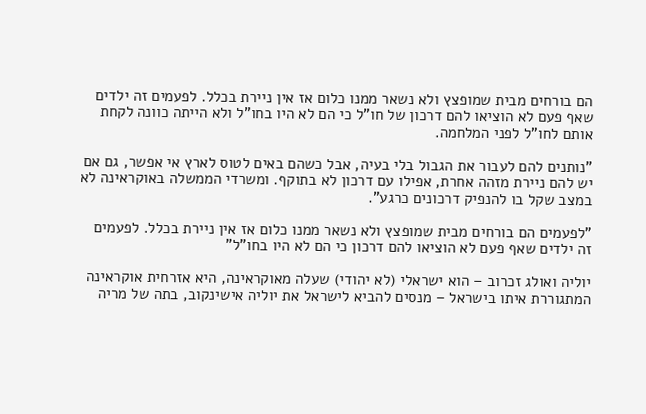הם בורחים מבית שמופצץ ולא נשאר ממנו כלום אז אין ניירת בכלל. לפעמים זה ילדים שאף פעם לא הוציאו להם דרכון של חו"ל כי הם לא היו בחו"ל ולא הייתה כוונה לקחת אותם לחו"ל לפני המלחמה.

"נותנים להם לעבור את הגבול בלי בעיה, אבל כשהם באים לטוס לארץ אי אפשר, גם אם יש להם ניירת מזהה אחרת, אפילו עם דרכון לא בתוקף. ומשרדי הממשלה באוקראינה לא במצב שקל בו להנפיק דרכונים כרגע".

"לפעמים הם בורחים מבית שמופצץ ולא נשאר ממנו כלום אז אין ניירת בכלל. לפעמים זה ילדים שאף פעם לא הוציאו להם דרכון כי הם לא היו בחו"ל"

יוליה ואולג זכרוב – הוא ישראלי (לא יהודי) שעלה מאוקראינה, היא אזרחית אוקראינה המתגוררת איתו בישראל – מנסים להביא לישראל את יוליה אישינקוב, בתה של מריה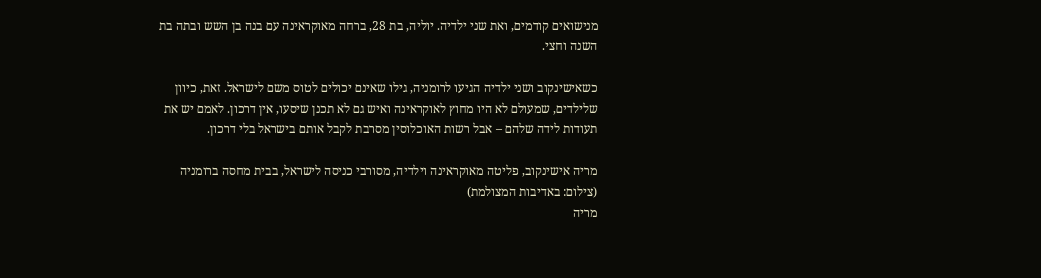מנישואים קודמים, ואת שני ילדיה. יוליה, בת 28, ברחה מאוקראינה עם בנה בן השש ובתה בת השנה וחצי.

כשאישינקוב ושני ילדיה הגיעו לרומניה, גילו שאינם יכולים לטוס משם לישראל. זאת, כיוון שלילדים, שמעולם לא היו מחוץ לאוקראינה ואיש גם לא תכנן שיסעו, אין דרכון. לאמם יש את תעודות לידה שלהם – אבל רשות האוכלוסין מסרבת לקבל אותם בישראל בלי דרכון.

מריה אישינקוב, פליטה מאוקראינה וילדיה, מסורבי כניסה לישראל, בבית מחסה ברומניה (צילום: באדיבות המצולמת)
מריה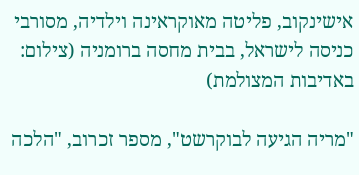אישינקוב, פליטה מאוקראינה וילדיה, מסורבי כניסה לישראל, בבית מחסה ברומניה (צילום: באדיבות המצולמת)

"מריה הגיעה לבוקרשט", מספר זכרוב, "הלכה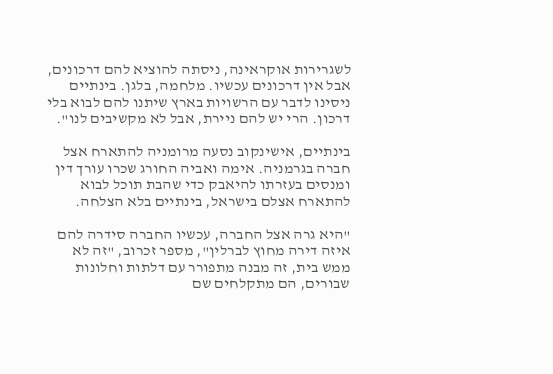לשגרירות אוקראינה, ניסתה להוציא להם דרכונים, אבל אין דרכונים עכשיו. מלחמה, בלגן. בינתיים ניסינו לדבר עם הרשויות בארץ שיתנו להם לבוא בלי דרכון. הרי יש להם ניירת, אבל לא מקשיבים לנו".

בינתיים, אישינקוב נסעה מרומניה להתארח אצל חברה בגרמניה. אימה ואביה החורג שכרו עורך דין ומנסים בעזרתו להיאבק כדי שהבת תוכל לבוא להתארח אצלם בישראל, בינתיים בלא הצלחה.

"היא גרה אצל החברה, עכשיו החברה סידרה להם איזה דירה מחוץ לברלין", מספר זכרוב, "זה לא ממש בית, זה מבנה מתפורר עם דלתות וחלונות שבורים, הם מתקלחים שם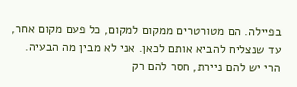בפיילה. הם מטורטרים ממקום למקום, כל פעם מקום אחר, עד שנצליח להביא אותם לכאן. אני לא מבין מה הבעיה. הרי יש להם ניירת, חסר להם רק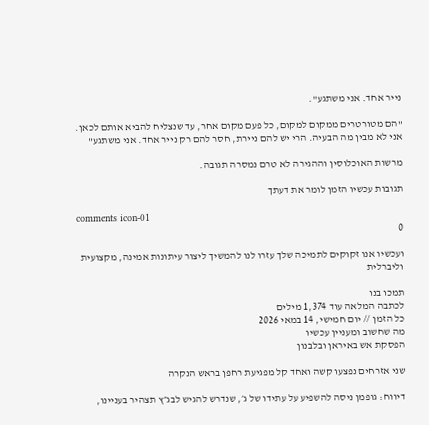נייר אחד. אני משתגע".

"הם מטורטרים ממקום למקום, כל פעם מקום אחר, עד שנצליח להביא אותם לכאן. אני לא מבין מה הבעיה. הרי יש להם ניירת, חסר להם רק נייר אחד. אני משתגע"

מרשות האוכלוסין וההגירה לא טרם נמסרה תגובה.

תגובות עכשיו הזמן לומר את דעתך

comments icon-01
0

ועכשיו אנו זקוקים לתמיכה שלך עזרו לנו להמשיך ליצור עיתונות אמינה, מקצועית וליברלית

תמכו בנו
לכתבה המלאה עוד 1,374 מילים
כל הזמן // יום חמישי, 14 במאי 2026
מה שחשוב ומעניין עכשיו
הפסקת אש באיראן ובלבנון

שני אזרחים נפצעו קשה ואחד קל מפגיעת רחפן בראש הנקרה

דיווח: גופמן ניסה להשפיע על עתידו של ג׳, שנדרש להגיש לבג״ץ תצהיר בעניינו,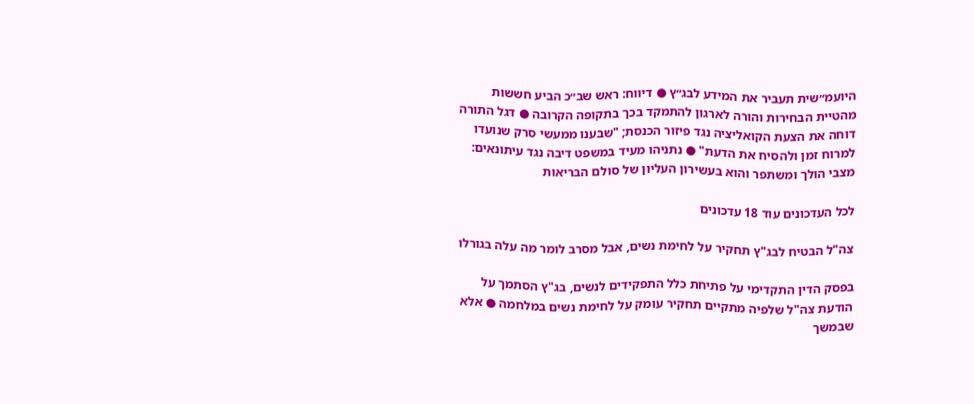היועמ״שית תעביר את המידע לבג״ץ ● דיווח: ראש שב״כ הביע חששות מהטיית הבחירות והורה לארגון להתמקד בכך בתקופה הקרובה ● דגל התורה דוחה את הצעת הקואליציה נגד פיזור הכנסת; "שבענו ממעשי סרק שנועדו למרוח זמן ולהסיח את הדעת" ● נתניהו מעיד במשפט דיבה נגד עיתונאים: מצבי הולך ומשתפר והוא בעשירון העליון של סולם הבריאות

לכל העדכונים עוד 18 עדכונים

צה"ל הבטיח לבג"ץ תחקיר על לחימת נשים, אבל מסרב לומר מה עלה בגורלו

בפסק הדין התקדימי על פתיחת כלל התפקידים לנשים, בג"ץ הסתמך על הודעת צה"ל שלפיה מתקיים תחקיר עומק על לחימת נשים במלחמה ● אלא שבמשך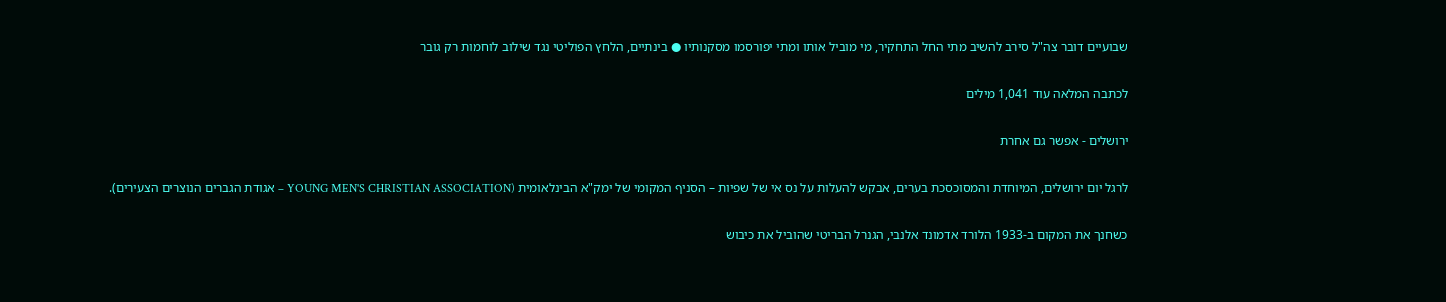שבועיים דובר צה"ל סירב להשיב מתי החל התחקיר, מי מוביל אותו ומתי יפורסמו מסקנותיו ● בינתיים, הלחץ הפוליטי נגד שילוב לוחמות רק גובר

לכתבה המלאה עוד 1,041 מילים

ירושלים - אפשר גם אחרת

לרגל יום ירושלים, המיוחדת והמסוכסכת בערים, אבקש להעלות על נס אי של שפיות – הסניף המקומי של ימק"א הבינלאומית (YOUNG MEN'S CHRISTIAN ASSOCIATION – אגודת הגברים הנוצרים הצעירים).

כשחנך את המקום ב-1933 הלורד אדמונד אלנבי, הגנרל הבריטי שהוביל את כיבוש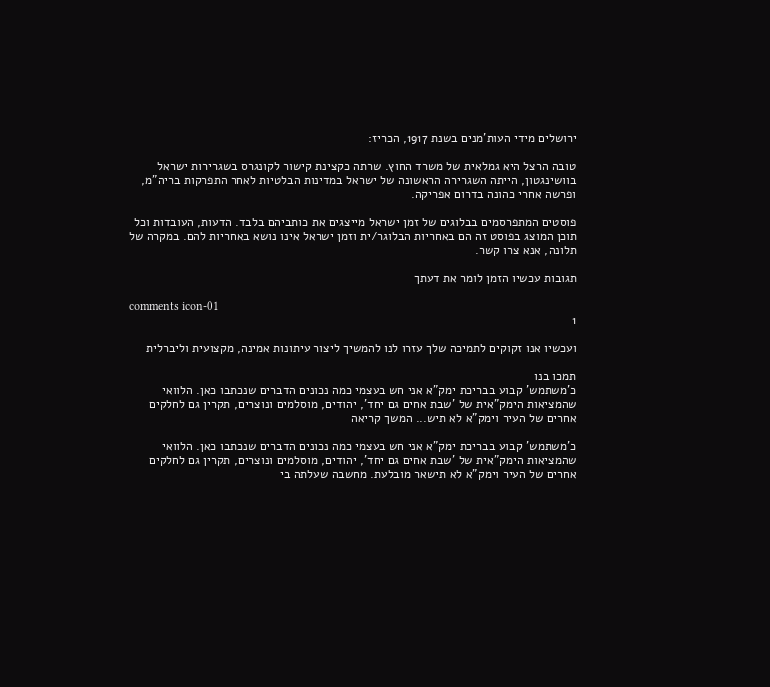ירושלים מידי העות'מנים בשנת 1917, הכריז:

טובה הרצל היא גמלאית של משרד החוץ. שרתה כקצינת קישור לקונגרס בשגרירות ישראל בוושינגטון, הייתה השגרירה הראשונה של ישראל במדינות הבלטיות לאחר התפרקות בריה"מ, ופרשה אחרי כהונה בדרום אפריקה.

פוסטים המתפרסמים בבלוגים של זמן ישראל מייצגים את כותביהם בלבד. הדעות, העובדות וכל תוכן המוצג בפוסט זה הם באחריות הבלוגר/ית וזמן ישראל אינו נושא באחריות להם. במקרה של תלונה, אנא צרו קשר.

תגובות עכשיו הזמן לומר את דעתך

comments icon-01
1

ועכשיו אנו זקוקים לתמיכה שלך עזרו לנו להמשיך ליצור עיתונות אמינה, מקצועית וליברלית

תמכו בנו
כ'משתמש' קבוע בבריכת ימק"א אני חש בעצמי כמה נכונים הדברים שנכתבו כאן. הלוואי שהמציאות הימק"אית של 'שבת אחים גם יחד', יהודים, מוסלמים ונוצרים, תקרין גם לחלקים אחרים של העיר וימק"א לא תיש... המשך קריאה

כ'משתמש' קבוע בבריכת ימק"א אני חש בעצמי כמה נכונים הדברים שנכתבו כאן. הלוואי שהמציאות הימק"אית של 'שבת אחים גם יחד', יהודים, מוסלמים ונוצרים, תקרין גם לחלקים אחרים של העיר וימק"א לא תישאר מובלעת. מחשבה שעלתה בי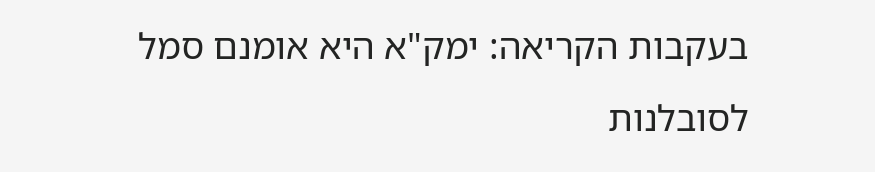בעקבות הקריאה: ימק"א היא אומנם סמל לסובלנות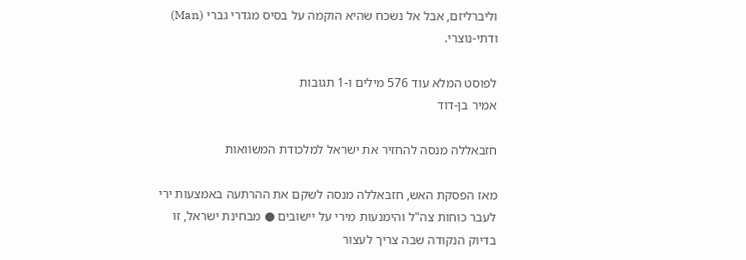וליברליזם, אבל אל נשכח שהיא הוקמה על בסיס מגדרי גברי (Man) ודתי-נוצרי.

לפוסט המלא עוד 576 מילים ו-1 תגובות
אמיר בן-דוד

חזבאללה מנסה להחזיר את ישראל למלכודת המשוואות

מאז הפסקת האש, חזבאללה מנסה לשקם את ההרתעה באמצעות ירי לעבר כוחות צה"ל והימנעות מירי על יישובים ● מבחינת ישראל, זו בדיוק הנקודה שבה צריך לעצור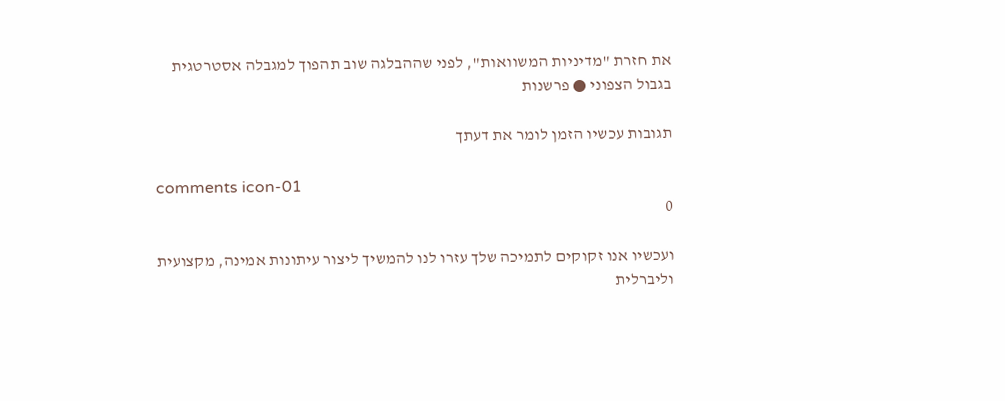את חזרת "מדיניות המשוואות", לפני שההבלגה שוב תהפוך למגבלה אסטרטגית בגבול הצפוני ● פרשנות

תגובות עכשיו הזמן לומר את דעתך

comments icon-01
0

ועכשיו אנו זקוקים לתמיכה שלך עזרו לנו להמשיך ליצור עיתונות אמינה, מקצועית וליברלית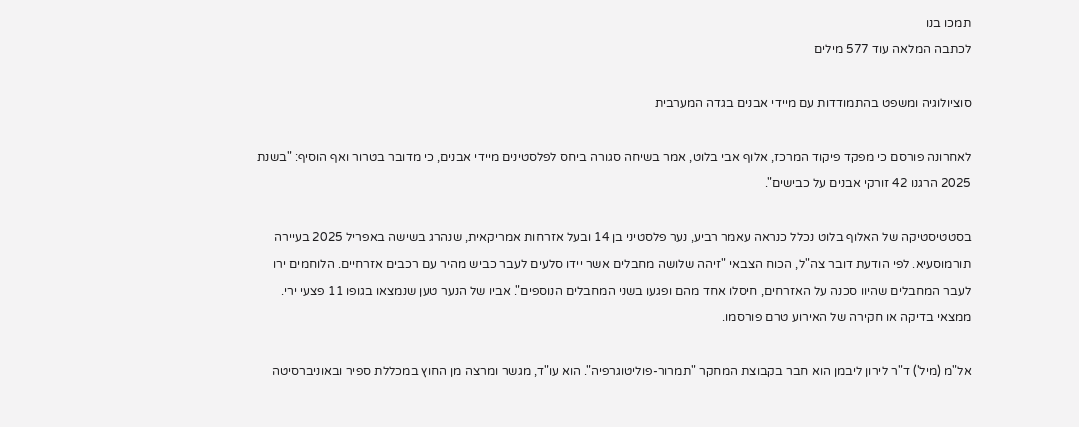תמכו בנו
לכתבה המלאה עוד 577 מילים

סוציולוגיה ומשפט בהתמודדות עם מיידי אבנים בגדה המערבית

לאחרונה פורסם כי מפקד פיקוד המרכז, אלוף אבי בלוט, אמר בשיחה סגורה ביחס לפלסטינים מיידי אבנים, כי מדובר בטרור ואף הוסיף: "בשנת 2025 הרגנו 42 זורקי אבנים על כבישים".

בסטטיסטיקה של האלוף בלוט נכלל כנראה עאמר רביע, נער פלסטיני בן 14 ובעל אזרחות אמריקאית, שנהרג בשישה באפריל 2025 בעיירה תורמוסעיא. לפי הודעת דובר צה"ל, הכוח הצבאי "זיהה שלושה מחבלים אשר יידו סלעים לעבר כביש מהיר עם רכבים אזרחיים. הלוחמים ירו לעבר המחבלים שהיוו סכנה על האזרחים, חיסלו אחד מהם ופגעו בשני המחבלים הנוספים". אביו של הנער טען שנמצאו בגופו 11 פצעי ירי. ממצאי בדיקה או חקירה של האירוע טרם פורסמו.

אל"מ (מיל') ד"ר לירון ליבמן הוא חבר בקבוצת המחקר "תמרור-פוליטוגרפיה". הוא עו"ד, מגשר ומרצה מן החוץ במכללת ספיר ובאוניברסיטה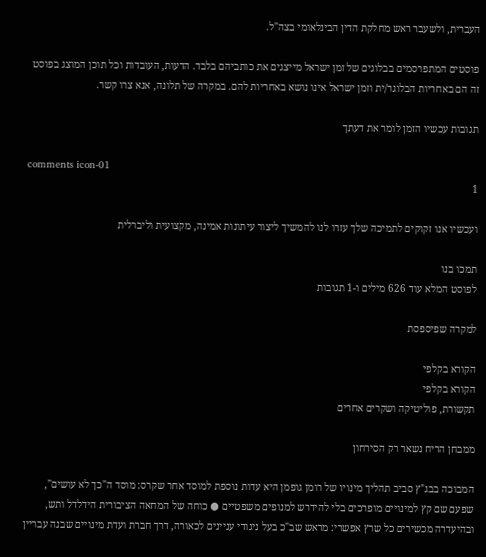העברית, ולשעבר ראש מחלקת הדין הבינלאומי בצה"ל.

פוסטים המתפרסמים בבלוגים של זמן ישראל מייצגים את כותביהם בלבד. הדעות, העובדות וכל תוכן המוצג בפוסט זה הם באחריות הבלוגר/ית וזמן ישראל אינו נושא באחריות להם. במקרה של תלונה, אנא צרו קשר.

תגובות עכשיו הזמן לומר את דעתך

comments icon-01
1

ועכשיו אנו זקוקים לתמיכה שלך עזרו לנו להמשיך ליצור עיתונות אמינה, מקצועית וליברלית

תמכו בנו
לפוסט המלא עוד 626 מילים ו-1 תגובות

למקרה שפיספסת

הקורא בקלפי
הקורא בקלפי
תקשורת, פוליטיקה ושקרים אחרים

ממבחן הריח נשאר רק הסירחון

המבוכה בבג"ץ סביב תהליך מינויו של רומן גופמן היא עדות נוספת למוסד אחר שקרס: מוסד ה"כך לא עושים", שפעם שם קץ למינויים מופרכים בלי להידרש למנופים משפטיים ● כוחה של המחאה הציבורית הידלדל ותש, ובהיעדרה מכשירים כל שרץ אפשרי: מראש שב"כ בעל ניגודי עניינים לכאורה, דרך חברת ועדת מינויים שבנה עבריין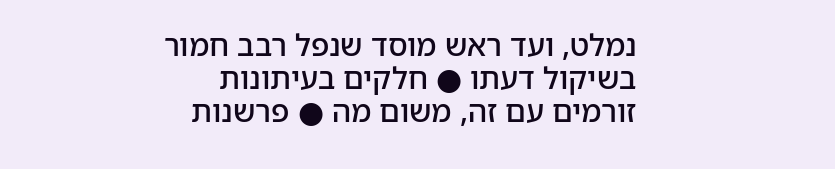נמלט, ועד ראש מוסד שנפל רבב חמור בשיקול דעתו ● חלקים בעיתונות זורמים עם זה, משום מה ● פרשנות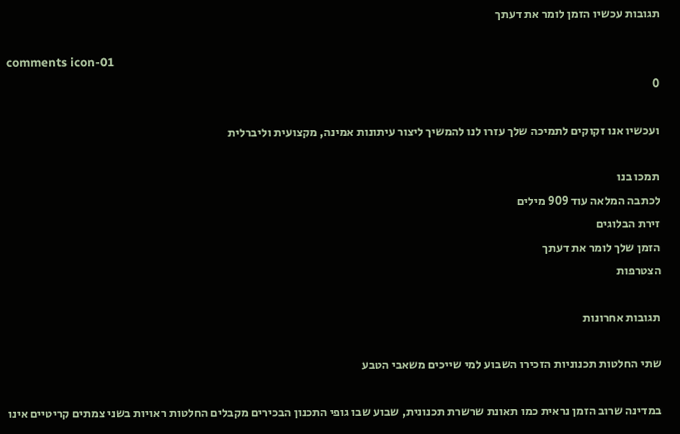תגובות עכשיו הזמן לומר את דעתך

comments icon-01
0

ועכשיו אנו זקוקים לתמיכה שלך עזרו לנו להמשיך ליצור עיתונות אמינה, מקצועית וליברלית

תמכו בנו
לכתבה המלאה עוד 909 מילים
זירת הבלוגים
הזמן שלך לומר את דעתך
הצטרפות

תגובות אחרונות

שתי החלטות תכנוניות הזכירו השבוע למי שייכים משאבי הטבע

במדינה שרוב הזמן נראית כמו תאונת שרשרת תכנונית, שבוע שבו גופי התכנון הבכירים מקבלים החלטות ראויות בשני צמתים קריטיים אינו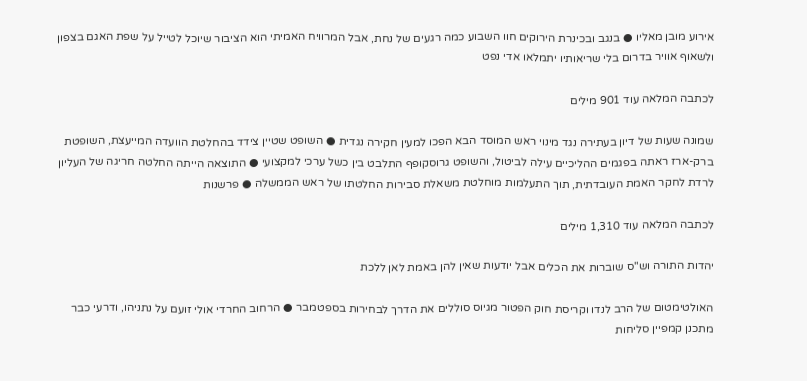אירוע מובן מאליו ● בנגב ובכינרת הירוקים חוו השבוע כמה רגעים של נחת, אבל המרוויח האמיתי הוא הציבור שיוכל לטייל על שפת האגם בצפון ולשאוף אוויר בדרום בלי שריאותיו יתמלאו אדי נפט

לכתבה המלאה עוד 901 מילים

שמונה שעות של דיון בעתירה נגד מינוי ראש המוסד הבא הפכו למעין חקירה נגדית ● השופט שטיין צידד בהחלטת הוועדה המייעצת, השופטת ברק-ארז ראתה בפגמים ההליכיים עילה לביטול, והשופט גרוסקופף התלבט בין כשל ערכי למקצועי ● התוצאה הייתה החלטה חריגה של העליון לרדת לחקר האמת העובדתית, תוך התעלמות מוחלטת משאלת סבירות החלטתו של ראש הממשלה ● פרשנות

לכתבה המלאה עוד 1,310 מילים

יהדות התורה וש"ס שוברות את הכלים אבל יודעות שאין להן באמת לאן ללכת

האולטימטום של הרב לנדו וקריסת חוק הפטור מגיוס סוללים את הדרך לבחירות בספטמבר ● הרחוב החרדי אולי זועם על נתניהו, ודרעי כבר מתכנן קמפיין סליחות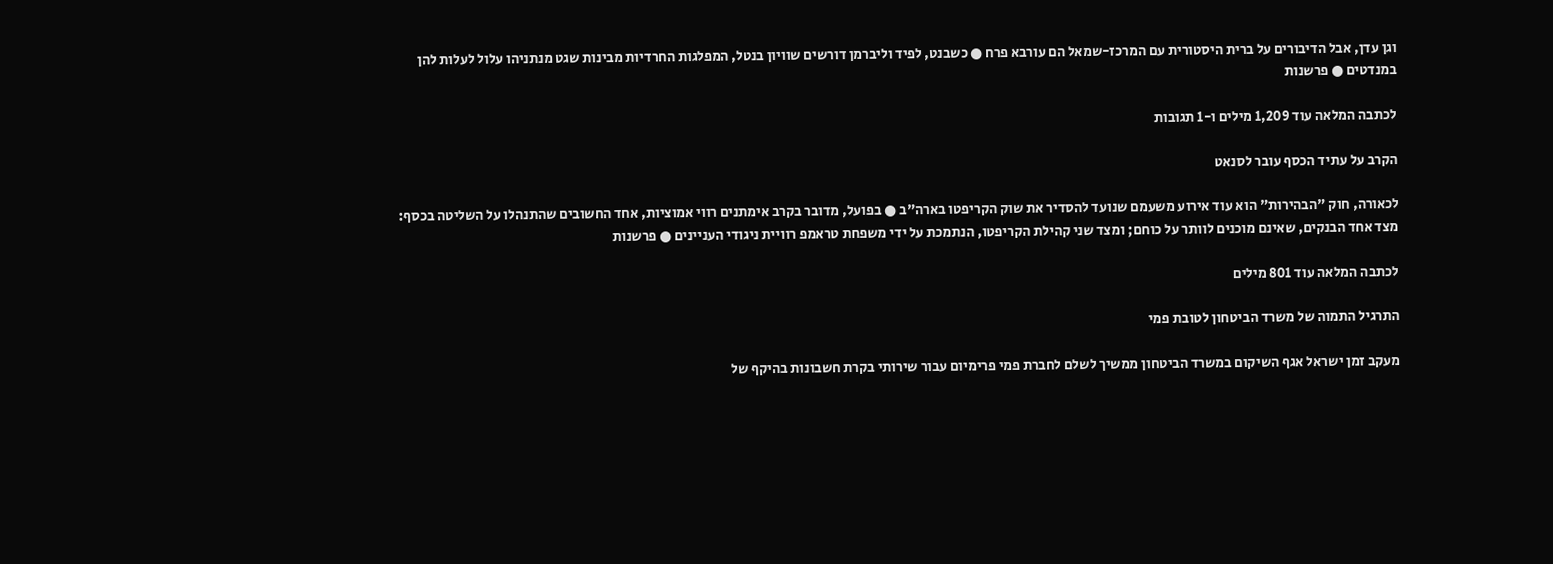וגן עדן, אבל הדיבורים על ברית היסטורית עם המרכז-שמאל הם עורבא פרח ● כשבנט, לפיד וליברמן דורשים שוויון בנטל, המפלגות החרדיות מבינות שגט מנתניהו עלול לעלות להן במנדטים ● פרשנות

לכתבה המלאה עוד 1,209 מילים ו-1 תגובות

הקרב על עתיד הכסף עובר לסנאט

לכאורה, חוק "הבהירות" הוא עוד אירוע משעמם שנועד להסדיר את שוק הקריפטו בארה"ב ● בפועל, מדובר בקרב אימתנים רווי אמוציות, אחד החשובים שהתנהלו על השליטה בכסף: מצד אחד הבנקים, שאינם מוכנים לוותר על כוחם; ומצד שני קהילת הקריפטו, הנתמכת על ידי משפחת טראמפ רוויית ניגודי העניינים ● פרשנות

לכתבה המלאה עוד 801 מילים

התרגיל התמוה של משרד הביטחון לטובת פמי

מעקב זמן ישראל אגף השיקום במשרד הביטחון ממשיך לשלם לחברת פמי פרימיום עבור שירותי בקרת חשבונות בהיקף של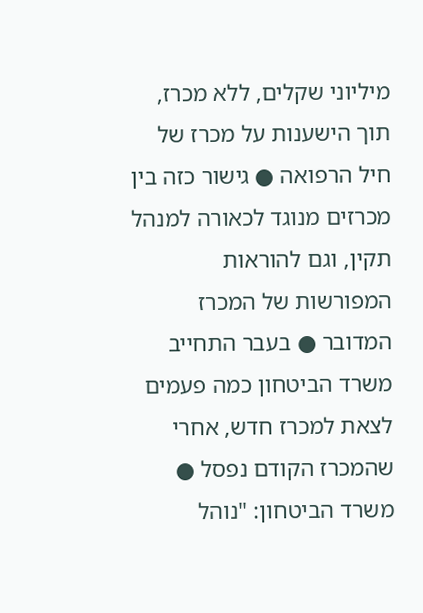מיליוני שקלים, ללא מכרז, תוך הישענות על מכרז של חיל הרפואה ● גישור כזה בין מכרזים מנוגד לכאורה למנהל תקין, וגם להוראות המפורשות של המכרז המדובר ● בעבר התחייב משרד הביטחון כמה פעמים לצאת למכרז חדש, אחרי שהמכרז הקודם נפסל ● משרד הביטחון: "נוהל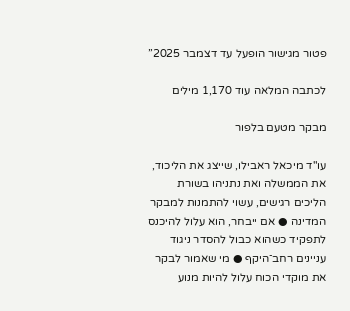פטור מגישור הופעל עד דצמבר 2025”

לכתבה המלאה עוד 1,170 מילים

מבקר מטעם בלפור

עו"ד מיכאל ראבילו, שייצג את הליכוד, את הממשלה ואת נתניהו בשורת הליכים רגישים, עשוי להתמנות למבקר המדינה ● אם ייבחר, הוא עלול להיכנס לתפקיד כשהוא כבול להסדר ניגוד עניינים רחב־היקף ● מי שאמור לבקר את מוקדי הכוח עלול להיות מנוע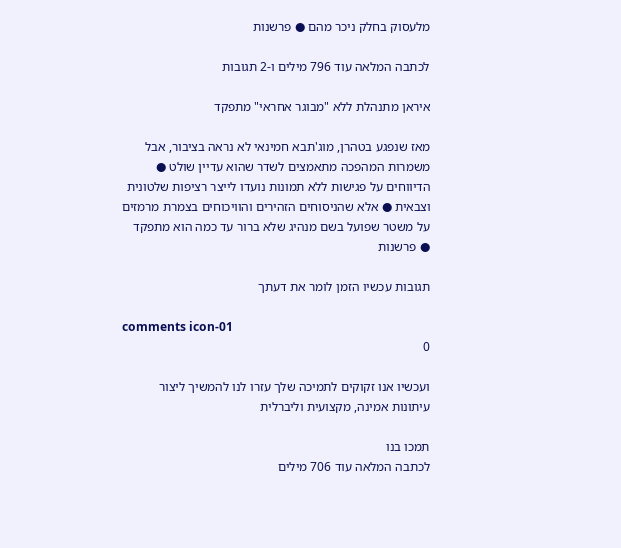מלעסוק בחלק ניכר מהם ● פרשנות

לכתבה המלאה עוד 796 מילים ו-2 תגובות

איראן מתנהלת ללא "מבוגר אחראי" מתפקד

מאז שנפגע בטהרן, מוג'תבא חמינאי לא נראה בציבור, אבל משמרות המהפכה מתאמצים לשדר שהוא עדיין שולט ● הדיווחים על פגישות ללא תמונות נועדו לייצר רציפות שלטונית וצבאית ● אלא שהניסוחים הזהירים והוויכוחים בצמרת מרמזים על משטר שפועל בשם מנהיג שלא ברור עד כמה הוא מתפקד ● פרשנות

תגובות עכשיו הזמן לומר את דעתך

comments icon-01
0

ועכשיו אנו זקוקים לתמיכה שלך עזרו לנו להמשיך ליצור עיתונות אמינה, מקצועית וליברלית

תמכו בנו
לכתבה המלאה עוד 706 מילים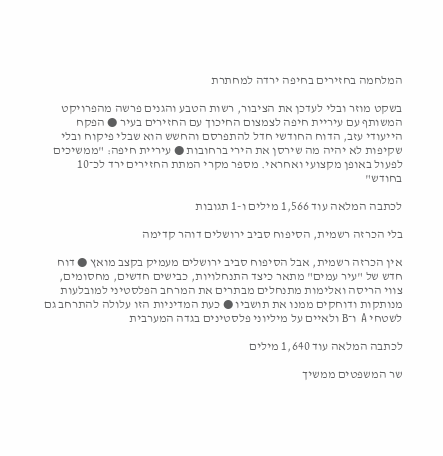המלחמה בחזירים בחיפה ירדה למחתרת

בשקט מוזר ובלי לעדכן את הציבור, רשות הטבע והגנים פרשה מהפרויקט המשותף עם עיריית חיפה לצמצום החיכוך עם החזירים בעיר ● הפקח הייעודי עזב, הדוח החודשי חדל להתפרסם והחשש הוא שבלי פיקוח ובלי שקיפות לא יהיה מה שירסן את הירי ברחובות ● עיריית חיפה: "ממשיכים לפעול באופן מקצועי ואחראי. מספר מקרי המתת החזירים ירד לכ־10 בחודש"

לכתבה המלאה עוד 1,566 מילים ו-1 תגובות

בלי הכרזה רשמית, הסיפוח סביב ירושלים דוהר קדימה

אין הכרזה רשמית, אבל הסיפוח סביב ירושלים מעמיק בקצב מואץ ● דוח חדש של "עיר עמים" מתאר כיצד התנחלויות, כבישים חדשים, מחסומים, צווי הריסה ואלימות מתנחלים מבתרים את המרחב הפלסטיני למובלעות מנותקות ודוחקים ממנו את תושביו ● כעת המדיניות הזו עלולה להתרחב גם לשטחי A ו־B ולאיים על מיליוני פלסטינים בגדה המערבית

לכתבה המלאה עוד 1,640 מילים

שר המשפטים ממשיך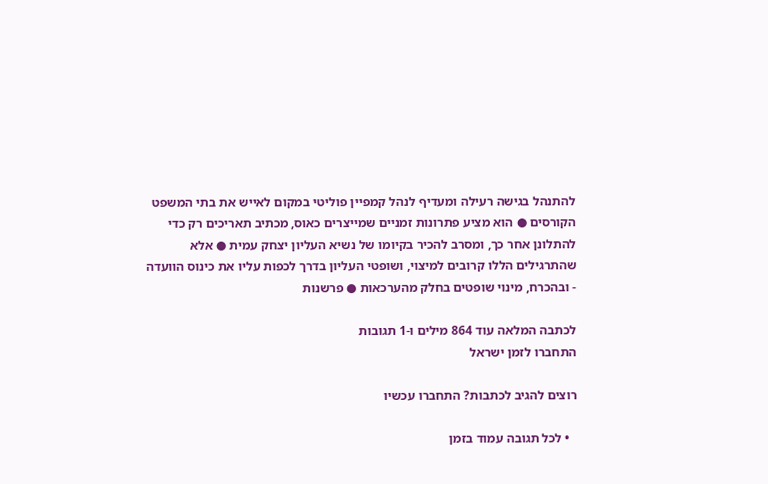להתנהל בגישה רעילה ומעדיף לנהל קמפיין פוליטי במקום לאייש את בתי המשפט הקורסים ● הוא מציע פתרונות זמניים שמייצרים כאוס, מכתיב תאריכים רק כדי להתלונן אחר כך, ומסרב להכיר בקיומו של נשיא העליון יצחק עמית ● אלא שהתרגילים הללו קרובים למיצוי, ושופטי העליון בדרך לכפות עליו את כינוס הוועדה - ובהכרח, מינוי שופטים בחלק מהערכאות ● פרשנות

לכתבה המלאה עוד 864 מילים ו-1 תגובות
התחברו לזמן ישראל

רוצים להגיב לכתבות? התחברו עכשיו

  • לכל תגובה עמוד בזמן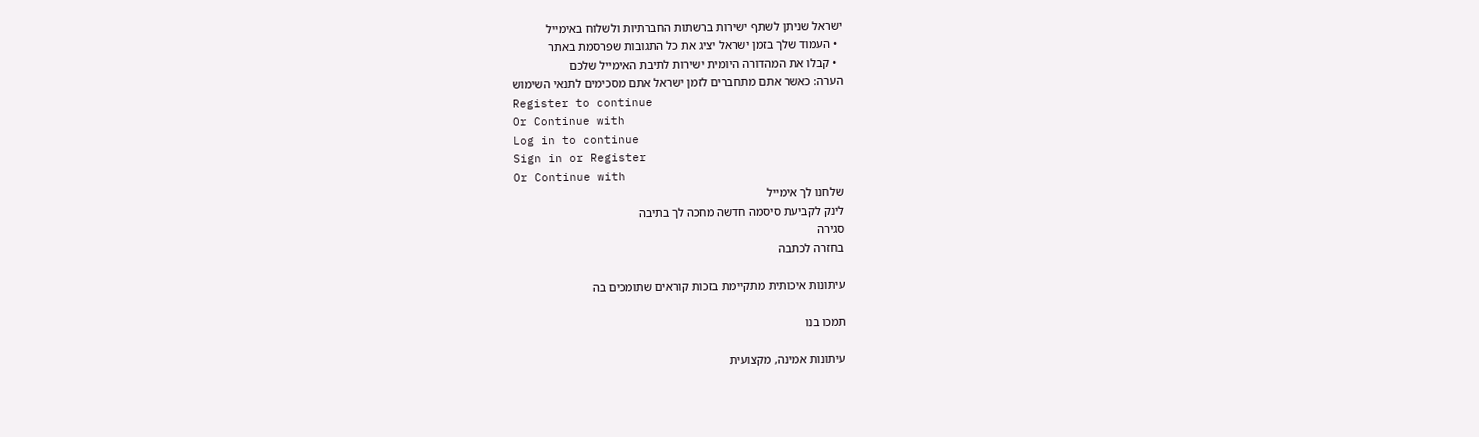ישראל שניתן לשתף ישירות ברשתות החברתיות ולשלוח באימייל
  • העמוד שלך בזמן ישראל יציג את כל התגובות שפרסמת באתר
  • קבלו את המהדורה היומית ישירות לתיבת האימייל שלכם
הערה: כאשר אתם מתחברים לזמן ישראל אתם מסכימים לתנאי השימוש
Register to continue
Or Continue with
Log in to continue
Sign in or Register
Or Continue with
שלחנו לך אימייל
לינק לקביעת סיסמה חדשה מחכה לך בתיבה
סגירה
בחזרה לכתבה

עיתונות איכותית מתקיימת בזכות קוראים שתומכים בה

תמכו בנו

עיתונות אמינה, מקצועית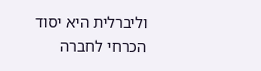וליברלית היא יסוד הכרחי לחברה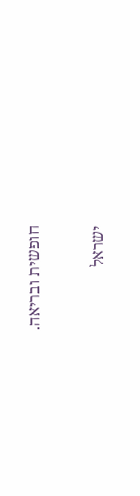חופשית ובריאה.

ישראל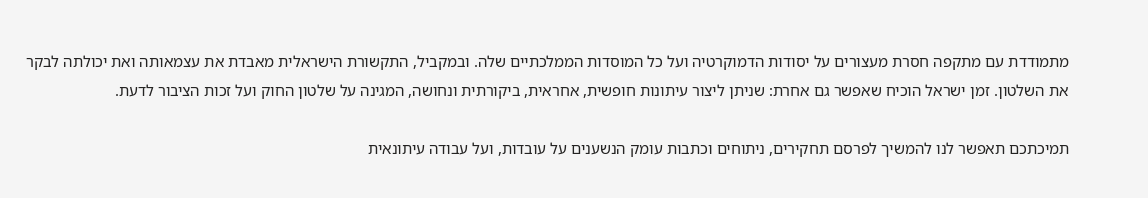מתמודדת עם מתקפה חסרת מעצורים על יסודות הדמוקרטיה ועל כל המוסדות הממלכתיים שלה. ובמקביל, התקשורת הישראלית מאבדת את עצמאותה ואת יכולתה לבקר את השלטון. זמן ישראל הוכיח שאפשר גם אחרת: שניתן ליצור עיתונות חופשית, אחראית, ביקורתית ונחושה, המגינה על שלטון החוק ועל זכות הציבור לדעת.

תמיכתכם תאפשר לנו להמשיך לפרסם תחקירים, ניתוחים וכתבות עומק הנשענים על עובדות, ועל עבודה עיתונאית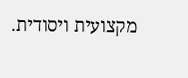מקצועית ויסודית.